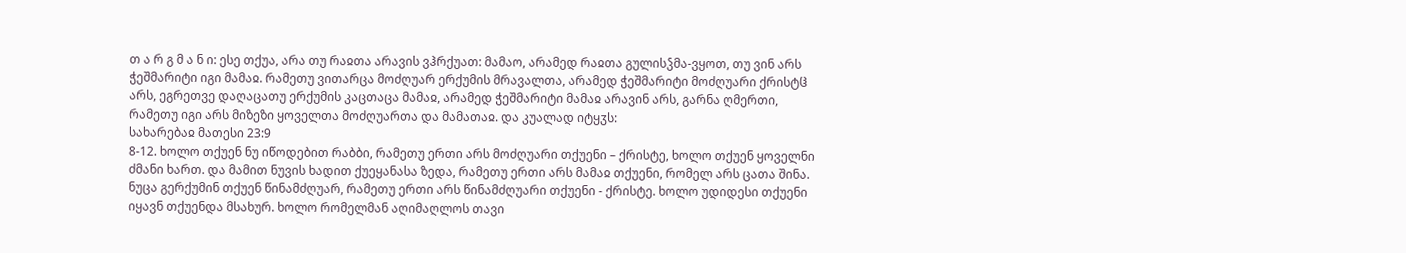თ ა რ გ მ ა ნ ი: ესე თქუა, არა თუ რაჲთა არავის ვჰრქუათ: მამაო, არამედ რაჲთა გულისჴმა-ვყოთ, თუ ვინ არს ჭეშმარიტი იგი მამაჲ. რამეთუ ვითარცა მოძღუარ ერქუმის მრავალთა, არამედ ჭეშმარიტი მოძღუარი ქრისტჱ არს, ეგრეთვე დაღაცათუ ერქუმის კაცთაცა მამაჲ, არამედ ჭეშმარიტი მამაჲ არავინ არს, გარნა ღმერთი, რამეთუ იგი არს მიზეზი ყოველთა მოძღუართა და მამათაჲ. და კუალად იტყჳს:
სახარებაჲ მათესი 23:9
8-12. ხოლო თქუენ ნუ იწოდებით რაბბი, რამეთუ ერთი არს მოძღუარი თქუენი – ქრისტე, ხოლო თქუენ ყოველნი ძმანი ხართ. და მამით ნუვის ხადით ქუეყანასა ზედა, რამეთუ ერთი არს მამაჲ თქუენი, რომელ არს ცათა შინა. ნუცა გერქუმინ თქუენ წინამძღუარ, რამეთუ ერთი არს წინამძღუარი თქუენი - ქრისტე. ხოლო უდიდესი თქუენი იყავნ თქუენდა მსახურ. ხოლო რომელმან აღიმაღლოს თავი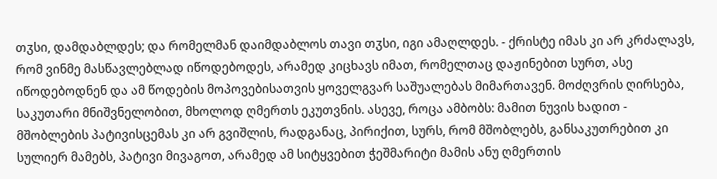თჳსი, დამდაბლდეს; და რომელმან დაიმდაბლოს თავი თჳსი, იგი ამაღლდეს. - ქრისტე იმას კი არ კრძალავს, რომ ვინმე მასწავლებლად იწოდებოდეს, არამედ კიცხავს იმათ, რომელთაც დაჟინებით სურთ, ასე იწოდებოდნენ და ამ წოდების მოპოვებისათვის ყოველგვარ საშუალებას მიმართავენ. მოძღვრის ღირსება, საკუთარი მნიშვნელობით, მხოლოდ ღმერთს ეკუთვნის. ასევე, როცა ამბობს: მამით ნუვის ხადით - მშობლების პატივისცემას კი არ გვიშლის, რადგანაც, პირიქით, სურს, რომ მშობლებს, განსაკუთრებით კი სულიერ მამებს, პატივი მივაგოთ, არამედ ამ სიტყვებით ჭეშმარიტი მამის ანუ ღმერთის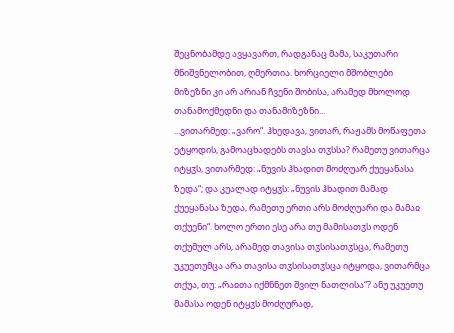შეცნობამდე ავყავართ, რადგანაც მამა, საკუთარი მნიშვნელობით, ღმერთია. ხორციელი მშობლები მიზეზნი კი არ არიან ჩვენი შობისა, არამედ მხოლოდ თანამოქმედნი და თანამიზეზნი...
...ვითარმედ: „ვარო“. ჰხედავა, ვითარ, რაჟამს მოწაფეთა ეტყოდის, გამოაცხადებს თავსა თჳსსა? რამეთუ ვითარცა იტყჳს, ვითარმედ: „ნუვის ჰხადით მოძღუარ ქუეყანასა ზედა“; და კუალად იტყჳს: „ნუვის ჰხადით მამად ქუეყანასა ზედა, რამეთუ ერთი არს მოძღუარი და მამაჲ თქუენი“. ხოლო ერთი ესე არა თუ მამისათჳს ოდენ თქუმულ არს, არამედ თავისა თჳსისათჳსცა, რამეთუ უკუეთუმცა არა თავისა თჳსისათჳსცა იტყოდა, ვითარმცა თქუა, თუ: „რაჲთა იქმნნეთ შვილ ნათლისა“? ანუ უკუეთუ მამასა ოდენ იტყჳს მოძღურად,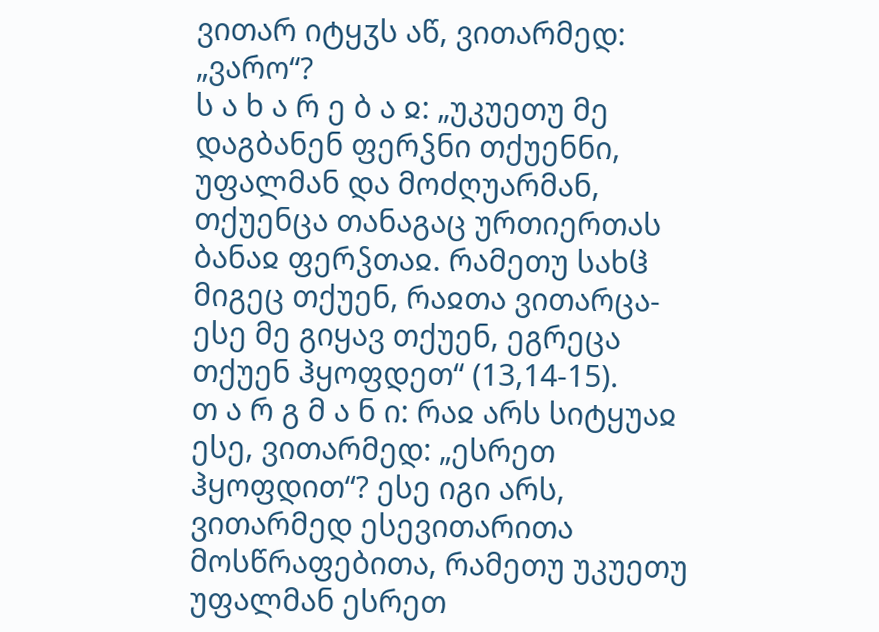ვითარ იტყჳს აწ, ვითარმედ: „ვარო“?
ს ა ხ ა რ ე ბ ა ჲ: „უკუეთუ მე დაგბანენ ფერჴნი თქუენნი, უფალმან და მოძღუარმან, თქუენცა თანაგაც ურთიერთას ბანაჲ ფერჴთაჲ. რამეთუ სახჱ მიგეც თქუენ, რაჲთა ვითარცა-ესე მე გიყავ თქუენ, ეგრეცა თქუენ ჰყოფდეთ“ (13,14-15).
თ ა რ გ მ ა ნ ი: რაჲ არს სიტყუაჲ ესე, ვითარმედ: „ესრეთ ჰყოფდით“? ესე იგი არს, ვითარმედ ესევითარითა მოსწრაფებითა, რამეთუ უკუეთუ უფალმან ესრეთ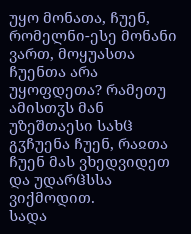უყო მონათა, ჩუენ, რომელნი-ესე მონანი ვართ, მოყუასთა ჩუენთა არა უყოფდეთა? რამეთუ ამისთჳს მან უზეშთაესი სახჱ გჳჩუენა ჩუენ, რაჲთა ჩუენ მას ვხედვიდეთ და უდარჱსსა ვიქმოდით.
სადა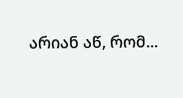არიან აწ, რომ...